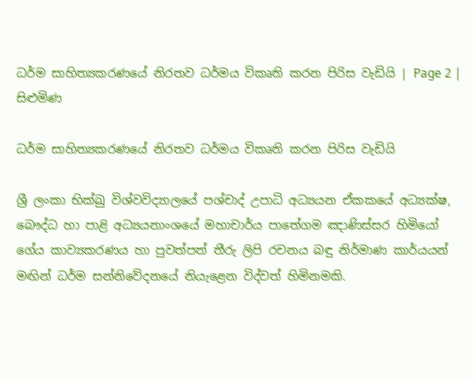ධර්ම සාහිත්‍යකරණයේ නිරතව ධර්මය විකෘති කරන පිරිස වැඩියි | Page 2 | සිළුමිණ

ධර්ම සාහිත්‍යකරණයේ නිරතව ධර්මය විකෘති කරන පිරිස වැඩියි

ශ්‍රී ලංකා භික්ඛු විශ්වවිද්‍යාලයේ පශ්චාද් උපාධි අධ්‍යයන ඒකකයේ අධ්‍යක්ෂ, බෞද්ධ හා පාළි අධ්‍යයනාංශයේ මහාචාර්ය පාතේගම ඤාණිස්සර හිමියෝ ගේය කාව්‍යකරණය හා පුවත්පත් තීරු ලිපි රචනය බඳු නිර්මාණ කාර්යයන් මඟින් ධර්ම සන්නිවේදනයේ නියැළෙන විද්වත් හිමිනමකි.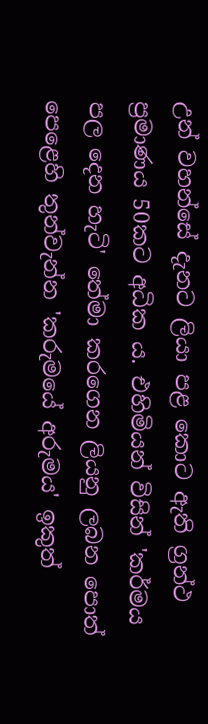උන් වහන්සේ දැනට ලියා පළ කොට ඇති ග්‍රන්ථ ප්‍රමාණය 50කට අධික ය. එහිමියන් විසින් 'කර්මය පල දෙන හැටි' තේමා කරගෙන ලියනු ලබන පොත් පෙළෙහි තුන්වැන්න 'කරුමයේ අරුමය' ඉකුත්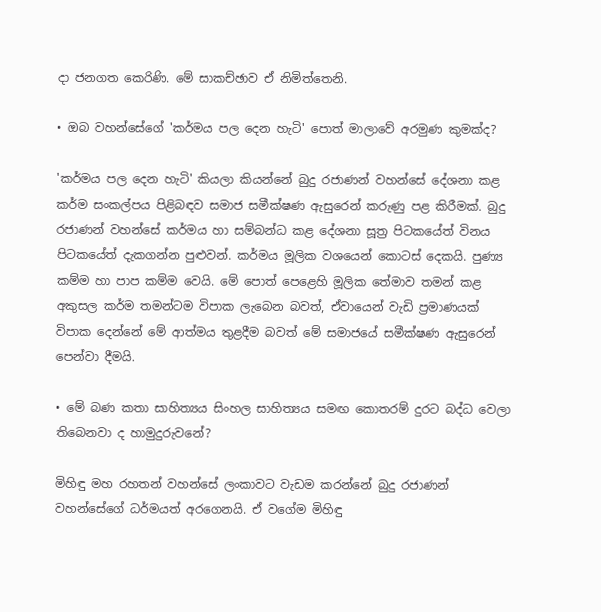දා ජනගත කෙරිණි. මේ සාකච්ඡාව ඒ නිමිත්තෙනි.

• ඔබ වහන්සේගේ 'කර්මය පල දෙන හැටි' පොත් මාලාවේ අරමුණ කුමක්ද?

'කර්මය පල දෙන හැටි' කියලා කියන්නේ බුදු රජාණන් වහන්සේ දේශනා කළ කර්ම සංකල්පය පිළිබඳව සමාජ සමීක්ෂණ ඇසුරෙන් කරුණු පළ කිරීමක්. බුදු රජාණන් වහන්සේ කර්මය හා සම්බන්ධ කළ දේශනා සූත්‍ර පිටකයේත් විනය පිටකයේත් දැකගන්න පුළුවන්. කර්මය මූලික වශයෙන් කොටස් දෙකයි. පුණ්‍ය කම්ම හා පාප කම්ම වෙයි. මේ පොත් පෙළෙහි මූලික තේමාව තමන් කළ අකුසල කර්ම තමන්ටම විපාක ලැබෙන බවත්, ඒවායෙන් වැඩි ප්‍රමාණයක් විපාක දෙන්නේ මේ ආත්මය තුළදීම බවත් මේ සමාජයේ සමීක්ෂණ ඇසුරෙන් පෙන්වා දීමයි.

• මේ බණ කතා සාහිත්‍යය සිංහල සාහිත්‍යය සමඟ කොතරම් දුරට බද්ධ වෙලා තිබෙනවා ද හාමුදුරුවනේ?

මිහිඳු මහ රහතන් වහන්සේ ලංකාවට වැඩම කරන්නේ බුදු රජාණන් වහන්සේගේ ධර්මයත් අරගෙනයි. ඒ වගේම මිහිඳු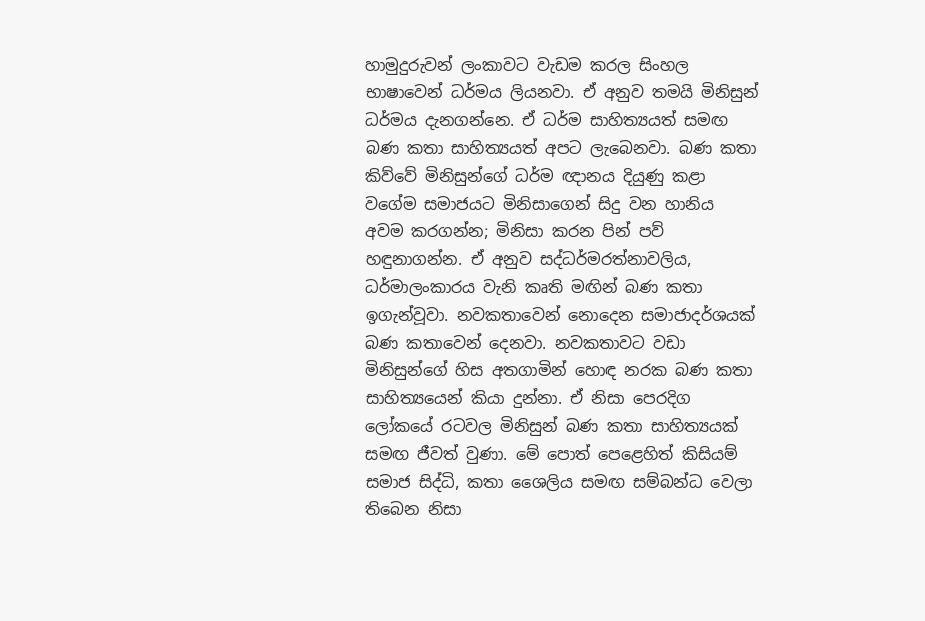හාමුදුරුවන් ලංකාවට වැඩම කරල සිංහල භාෂාවෙන් ධර්මය ලියනවා. ඒ අනුව තමයි මිනිසුන් ධර්මය දැනගන්නෙ. ඒ ධර්ම සාහිත්‍යයත් සමඟ බණ කතා සාහිත්‍යයත් අපට ලැබෙනවා. බණ කතා කිව්වේ මිනිසුන්ගේ ධර්ම ඥානය දියුණු කළා වගේම සමාජයට මිනිසාගෙන් සිදු වන හානිය අවම කරගන්න; මිනිසා කරන පින් පව් හඳුනාගන්න. ඒ අනුව සද්ධර්මරත්නාවලිය, ධර්මාලංකාරය වැනි කෘති මඟින් බණ කතා ඉගැන්වූවා. නවකතාවෙන් නොදෙන සමාජාදර්ශයක් බණ කතාවෙන් දෙනවා. නවකතාවට වඩා මිනිසුන්ගේ හිස අතගාමින් හොඳ නරක බණ කතා සාහිත්‍යයෙන් කියා දුන්නා. ඒ නිසා පෙරදිග ලෝකයේ රටවල මිනිසුන් බණ කතා සාහිත්‍යයක් සමඟ ජීවත් වුණා. මේ පොත් පෙළෙහිත් කිසියම් සමාජ සිද්ධි, කතා ශෛලිය සමඟ සම්බන්ධ වෙලා තිබෙන නිසා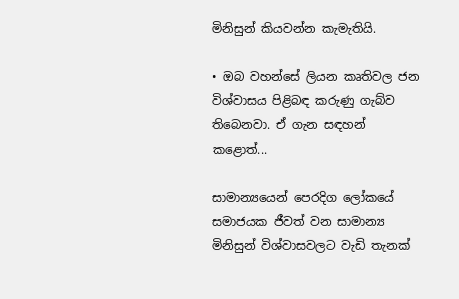මිනිසුන් කියවන්න කැමැතියි.

• ඔබ වහන්සේ ලියන කෘතිවල ජන විශ්වාසය පිළිබඳ කරුණු ගැබ්ව තිබෙනවා. ඒ ගැන සඳහන් කළොත්...

සාමාන්‍යයෙන් පෙරදිග ලෝකයේ සමාජයක ජීවත් වන සාමාන්‍ය මිනිසුන් විශ්වාසවලට වැඩි තැනක්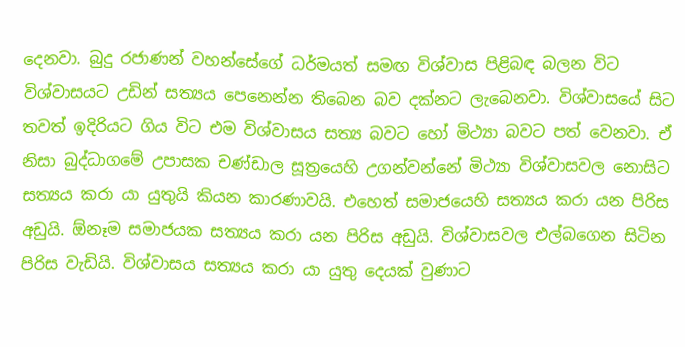දෙනවා. බුදු රජාණන් වහන්සේගේ ධර්මයත් සමඟ විශ්වාස පිළිබඳ බලන විට විශ්වාසයට උඩින් සත්‍යය පෙනෙන්න තිබෙන බව දක්නට ලැබෙනවා. විශ්වාසයේ සිට තවත් ඉදිරියට ගිය විට එම විශ්වාසය සත්‍ය බවට හෝ මිථ්‍යා බවට පත් වෙනවා. ඒ නිසා බුද්ධාගමේ උපාසක චණ්ඩාල සූත්‍රයෙහි උගන්වන්නේ මිථ්‍යා විශ්වාසවල නොසිට සත්‍යය කරා යා යුතුයි කියන කාරණාවයි. එහෙත් සමාජයෙහි සත්‍යය කරා යන පිරිස අඩුයි. ඕනෑම සමාජයක සත්‍යය කරා යන පිරිස අඩුයි. විශ්වාසවල එල්බගෙන සිටින පිරිස වැඩියි. විශ්වාසය සත්‍යය කරා යා යුතු දෙයක් වුණාට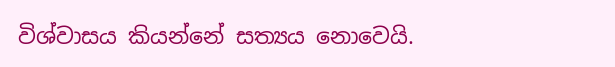විශ්වාසය කියන්නේ සත්‍යය නොවෙයි.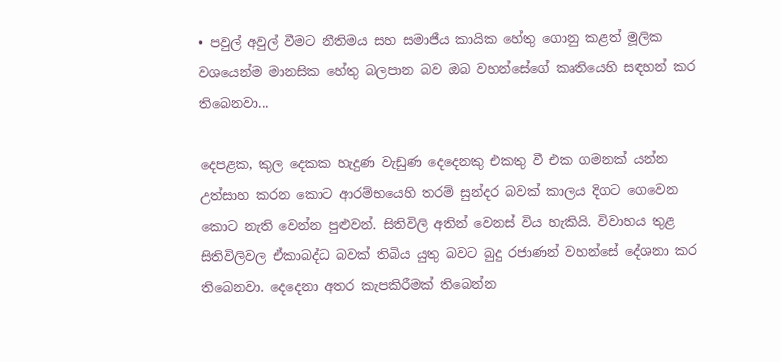• පවුල් අවුල් වීමට නීතිමය සහ සමාජීය කායික හේතු ගොනු කළත් මූලික වශයෙන්ම මානසික හේතු බලපාන බව ඔබ වහන්සේගේ කෘතියෙහි සඳහන් කර තිබෙනවා...

දෙපළක, කුල දෙකක හැදුණ වැඩුණ දෙදෙනකු එකතු වී එක ගමනක් යන්න උත්සාහ කරන කොට ආරම්භයෙහි තරම් සුන්දර බවක් කාලය දිගට ගෙවෙන කොට නැති වෙන්න පුළුවන්. සිතිවිලි අතින් වෙනස් විය හැකියි. විවාහය තුළ සිතිවිලිවල ඒකාබද්ධ බවක් තිබිය යුතු බවට බුදු රජාණන් වහන්සේ දේශනා කර තිබෙනවා. දෙදෙනා අතර කැපකිරීමක් තිබෙන්න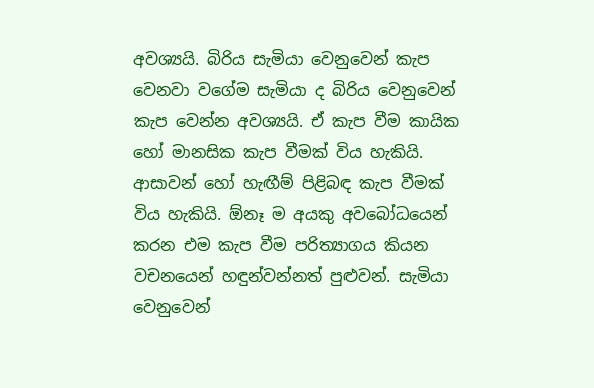අවශ්‍යයි. බිරිය සැමියා වෙනුවෙන් කැප වෙනවා වගේම සැමියා ද බිරිය වෙනුවෙන් කැප වෙන්න අවශ්‍යයි. ඒ කැප වීම කායික හෝ මානසික කැප වීමක් විය හැකියි. ආසාවන් හෝ හැඟීම් පිළිබඳ කැප වීමක් විය හැකියි. ඕනෑ ම අයකු අවබෝධයෙන් කරන එම කැප වීම පරිත්‍යාගය කියන වචනයෙන් හඳුන්වන්නත් පුළුවන්. සැමියා වෙනුවෙන්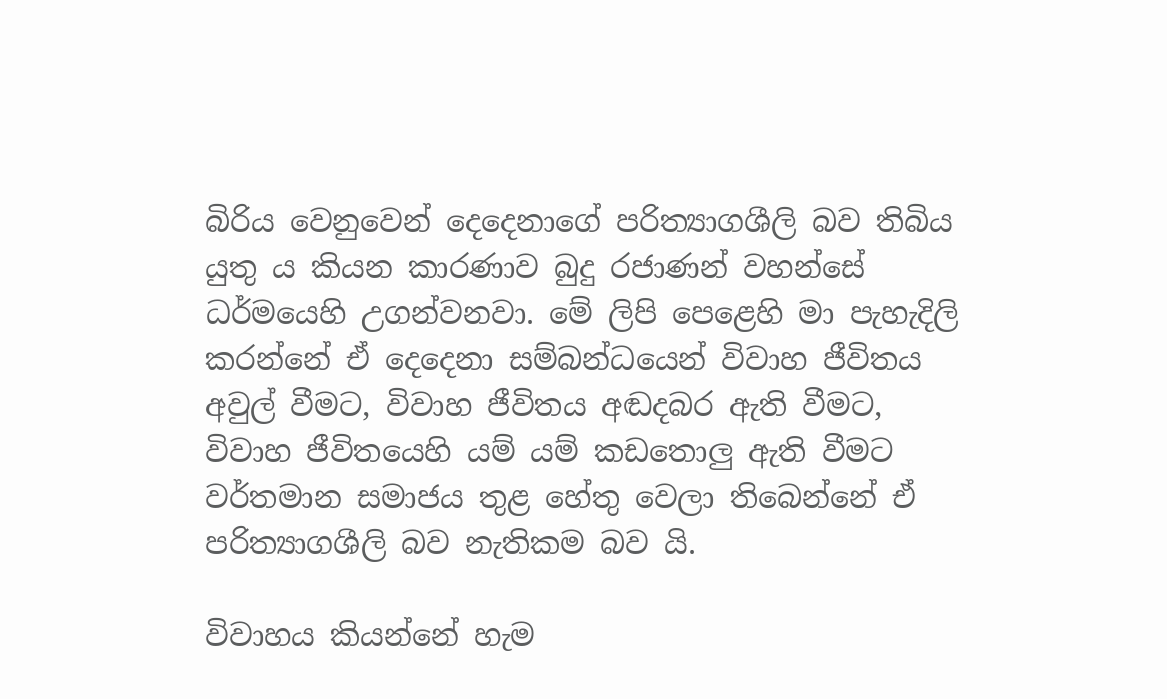බිරිය වෙනුවෙන් දෙදෙනාගේ පරිත්‍යාගශීලි බව තිබිය යුතු ය කියන කාරණාව බුදු රජාණන් වහන්සේ ධර්මයෙහි උගන්වනවා. මේ ලිපි පෙළෙහි මා පැහැදිලි කරන්නේ ඒ දෙදෙනා සම්බන්ධයෙන් විවාහ ජීවිතය අවුල් වීමට, විවාහ ජීවිතය අඬදබර ඇති වීමට, විවාහ ජීවිතයෙහි යම් යම් කඩතොලු ඇති වීමට වර්තමාන සමාජය තුළ හේතු වෙලා තිබෙන්නේ ඒ පරිත්‍යාගශීලි බව නැතිකම බව යි.

විවාහය කියන්නේ හැම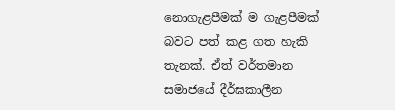නොගැළපීමක් ම ගැළපීමක් බවට පත් කළ ගත හැකි තැනක්. ඒත් වර්තමාන සමාජයේ දීර්ඝකාලීන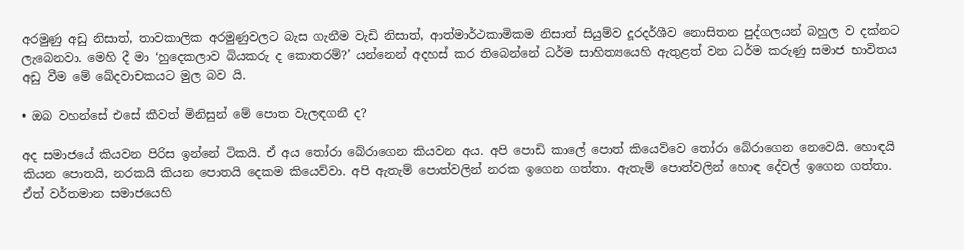අරමුණු අඩු නිසාත්, තාවකාලික අරමුණුවලට බැස ගැනීම වැඩි නිසාත්, ආත්මාර්ථකාමිකම නිසාත් සියුම්ව දූරදර්ශීව නොසිතන පුද්ගලයන් බහුල ව දක්නට ලැබෙනවා. මෙහි දී මා ‘හුදෙකලාව බියකරු ද කොතරම්?’ යන්නෙන් අදහස් කර තිබෙන්නේ ධර්ම සාහිත්‍යයෙහි ඇතුළත් වන ධර්ම කරුණු සමාජ භාවිතය අඩු වීම මේ ඛේදවාචකයට මුල බව යි.

• ඔබ වහන්සේ එසේ කීවත් මිනිසුන් මේ පොත වැලඳගනී ද?

අද සමාජයේ කියවන පිරිස ඉන්නේ ටිකයි. ඒ අය තෝරා බේරාගෙන කියවන අය. අපි පොඩි කාලේ පොත් කියෙව්වෙ තෝරා බේරාගෙන නෙවෙයි. හොඳයි කියන පොතයි, නරකයි කියන පොතයි දෙකම කියෙව්වා. අපි ඇතැම් පොත්වලින් නරක ඉගෙන ගත්තා. ඇතැම් පොත්වලින් හොඳ දේවල් ඉගෙන ගත්තා. ඒත් වර්තමාන සමාජයෙහි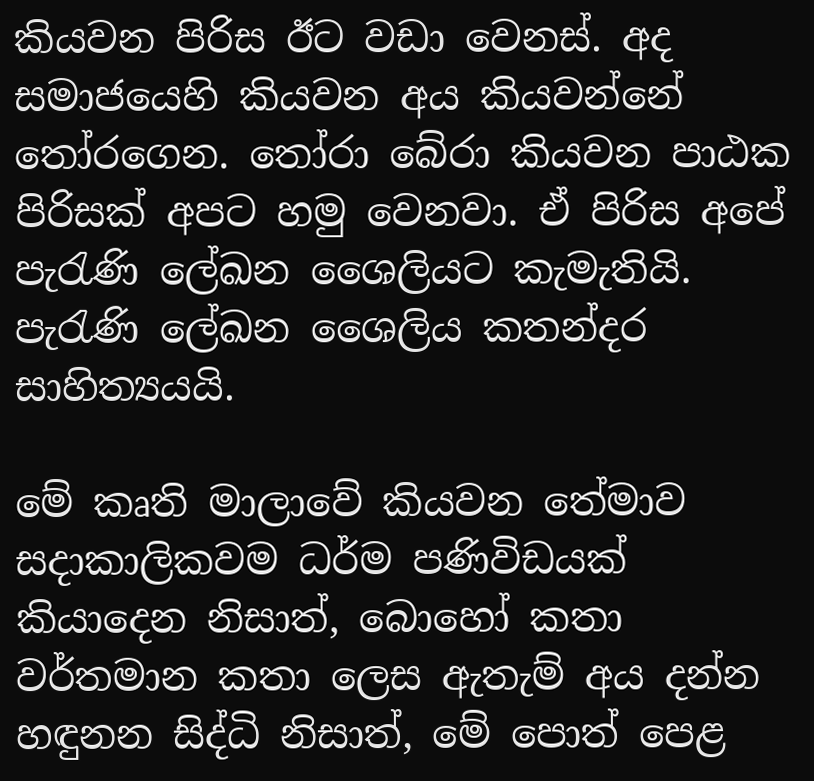කියවන පිරිස ඊට වඩා වෙනස්. අද සමාජයෙහි කියවන අය කියවන්නේ තෝරගෙන. තෝරා බේරා කියවන පාඨක පිරිසක් අපට හමු වෙනවා. ඒ පිරිස අපේ පැරැණි ලේඛන ශෛලියට කැමැතියි. පැරැණි ලේඛන ශෛලිය කතන්දර සාහිත්‍යයයි.

මේ කෘති මාලාවේ කියවන තේමාව සදාකාලිකවම ධර්ම පණිවිඩයක් කියාදෙන නිසාත්, බොහෝ කතා වර්තමාන කතා ලෙස ඇතැම් අය දන්න හඳුනන සිද්ධි නිසාත්, මේ පොත් පෙළ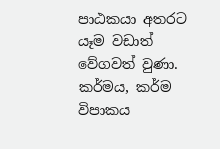පාඨකයා අතරට යෑම වඩාත් වේගවත් වුණා. කර්මය, කර්ම විපාකය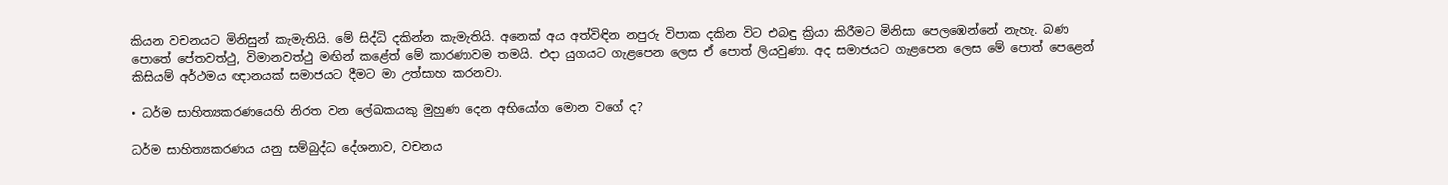කියන වචනයට මිනිසුන් කැමැතියි. මේ සිද්ධි දකින්න කැමැතියි. අනෙක් අය අත්විඳින නපුරු විපාක දකින විට එබඳු ක්‍රියා කිරීමට මිනිසා පෙලඹෙන්නේ නැහැ. බණ පොතේ පේතවත්ථු, විමානවත්ථු මඟින් කළේත් මේ කාරණාවම තමයි. එදා යුගයට ගැළපෙන ලෙස ඒ පොත් ලියවුණා. අද සමාජයට ගැළපෙන ලෙස මේ පොත් පෙළෙන් කිසියම් අර්ථමය ඥානයක් සමාජයට දීමට මා උත්සාහ කරනවා.

• ධර්ම සාහිත්‍යකරණයෙහි නිරත වන ලේඛකයකු මුහුණ දෙන අභියෝග මොන වගේ ද?

ධර්ම සාහිත්‍යකරණය යනු සම්බුද්ධ දේශනාව, වචනය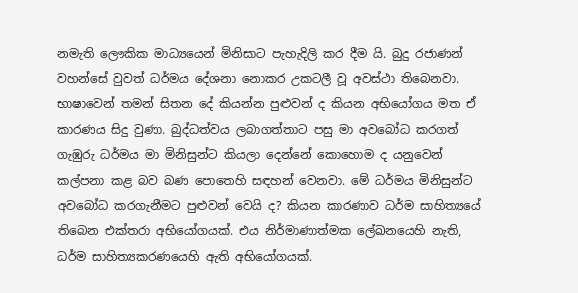නමැති ලෞකික මාධ්‍යයෙන් මිනිසාට පැහැදිලි කර දීම යි. බුදු රජාණන් වහන්සේ වුවත් ධර්මය දේශනා නොකර උකටලී වූ අවස්ථා තිබෙනවා. භාෂාවෙන් තමන් සිතන දේ කියන්න පුළුවන් ද කියන අභියෝගය මත ඒ කාරණය සිදු වුණා. බුද්ධත්වය ලබාගත්තාට පසු මා අවබෝධ කරගත් ගැඹුරු ධර්මය ‍මා මිනිසුන්ට කියලා දෙන්නේ කොහොම ද යනුවෙන් කල්පනා කළ බව බණ පොතෙහි සඳහන් වෙනවා. මේ ධර්මය මිනිසුන්ට අවබෝධ කරගැනීමට පුළුවන් වෙයි ද? කියන කාරණාව ධර්ම සාහිත්‍යයේ තිබෙන එක්තරා අභියෝගයක්. එය නිර්මාණාත්මක ලේඛනයෙහි නැති, ධර්ම සාහිත්‍යකරණයෙහි ඇති අභියෝගයක්.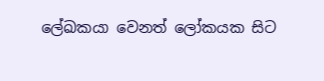ලේඛකයා වෙනත් ලෝකයක සිට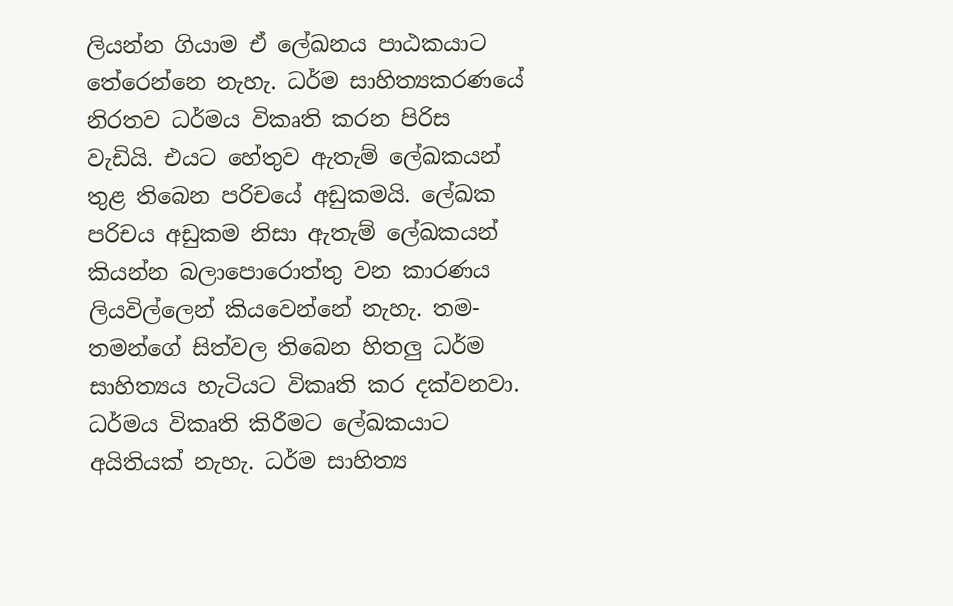ලියන්න ගියාම ඒ ලේඛනය පාඨකයාට තේරෙන්නෙ නැහැ. ධර්ම සාහිත්‍යකරණයේ නිරතව ධර්මය විකෘති කරන පිරිස වැඩියි. එයට හේතුව ඇතැම් ලේඛකයන් තුළ තිබෙන පරිචයේ අඩුකමයි. ලේඛක පරිචය අඩුකම නිසා ඇතැම් ලේඛකයන් කියන්න බලාපොරොත්තු වන කාරණය ලියවිල්ලෙන් කියවෙන්නේ නැහැ. තම-තමන්ගේ සිත්වල තිබෙන හිතලු ධර්ම සාහිත්‍යය හැටියට විකෘති කර දක්වනවා. ධර්මය විකෘති කිරීමට ලේඛකයා‍ට අයිතියක් නැහැ. ධර්ම සාහිත්‍ය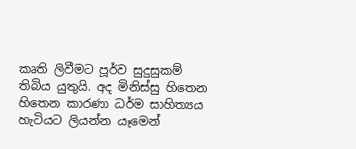කෘති ලිවීමට පූර්ව සුදුසුකම් තිබිය යුතුයි. අද මිනිස්සු හිතෙන හිතෙන කාරණා ධර්ම සාහිත්‍යය හැටියට ලියන්න යෑමෙන්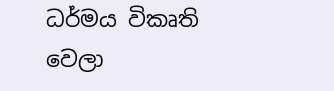ධර්මය විකෘති වෙලා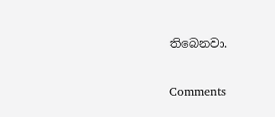තිබෙනවා.

Comments